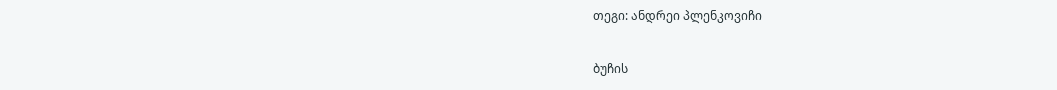თეგი: ანდრეი პლენკოვიჩი

ბუჩის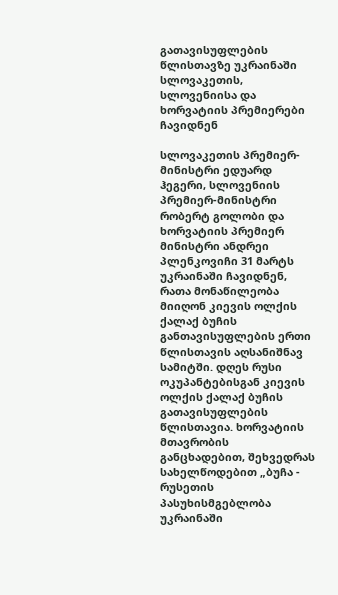გათავისუფლების წლისთავზე უკრაინაში სლოვაკეთის, სლოვენიისა და ხორვატიის პრემიერები ჩავიდნენ

სლოვაკეთის პრემიერ-მინისტრი ედუარდ ჰეგერი, სლოვენიის პრემიერ-მინისტრი რობერტ გოლობი და ხორვატიის პრემიერ მინისტრი ანდრეი პლენკოვიჩი 31 მარტს უკრაინაში ჩავიდნენ, რათა მონაწილეობა მიიღონ კიევის ოლქის ქალაქ ბუჩის განთავისუფლების ერთი წლისთავის აღსანიშნავ სამიტში. დღეს რუსი ოკუპანტებისგან კიევის ოლქის ქალაქ ბუჩის გათავისუფლების წლისთავია. ხორვატიის მთავრობის განცხადებით, შეხვედრას სახელწოდებით „ბუჩა - რუსეთის პასუხისმგებლობა უკრაინაში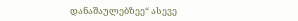დანაშაულებზეე“ ასევე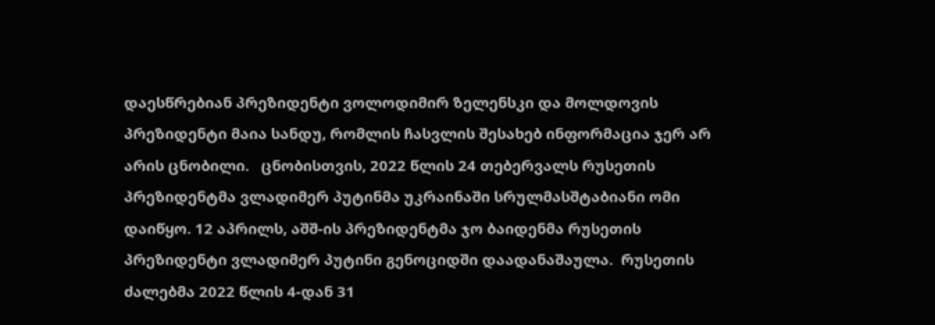დაესწრებიან პრეზიდენტი ვოლოდიმირ ზელენსკი და მოლდოვის პრეზიდენტი მაია სანდუ, რომლის ჩასვლის შესახებ ინფორმაცია ჯერ არ არის ცნობილი.   ცნობისთვის, 2022 წლის 24 თებერვალს რუსეთის პრეზიდენტმა ვლადიმერ პუტინმა უკრაინაში სრულმასშტაბიანი ომი დაიწყო. 12 აპრილს, აშშ-ის პრეზიდენტმა ჯო ბაიდენმა რუსეთის პრეზიდენტი ვლადიმერ პუტინი გენოციდში დაადანაშაულა.  რუსეთის ძალებმა 2022 წლის 4-დან 31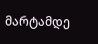მარტამდე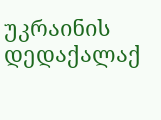უკრაინის დედაქალაქ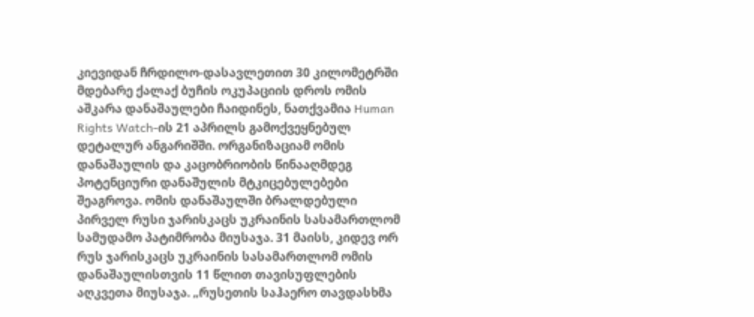კიევიდან ჩრდილო-დასავლეთით 30 კილომეტრში მდებარე ქალაქ ბუჩის ოკუპაციის დროს ომის აშკარა დანაშაულები ჩაიდინეს, ნათქვამია Human Rights Watch-ის 21 აპრილს გამოქვეყნებულ დეტალურ ანგარიშში. ორგანიზაციამ ომის დანაშაულის და კაცობრიობის წინააღმდეგ პოტენციური დანაშულის მტკიცებულებები შეაგროვა. ომის დანაშაულში ბრალდებული პირველ რუსი ჯარისკაცს უკრაინის სასამართლომ სამუდამო პატიმრობა მიუსაჯა. 31 მაისს, კიდევ ორ რუს ჯარისკაცს უკრაინის სასამართლომ ომის დანაშაულისთვის 11 წლით თავისუფლების აღკვეთა მიუსაჯა. „რუსეთის საჰაერო თავდასხმა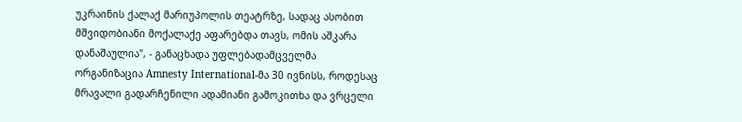უკრაინის ქალაქ მარიუპოლის თეატრზე, სადაც ასობით მშვიდობიანი მოქალაქე აფარებდა თავს, ომის აშკარა დანაშაულია", - განაცხადა უფლებადამცველმა ორგანიზაცია Amnesty International-მა 30 ივნისს, როდესაც მრავალი გადარჩენილი ადამიანი გამოკითხა და ვრცელი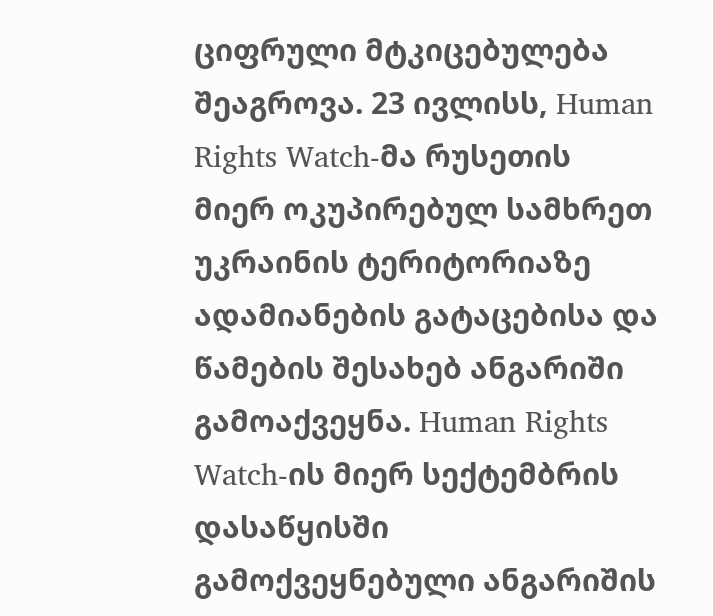ციფრული მტკიცებულება შეაგროვა. 23 ივლისს, Human Rights Watch-მა რუსეთის მიერ ოკუპირებულ სამხრეთ უკრაინის ტერიტორიაზე ადამიანების გატაცებისა და წამების შესახებ ანგარიში გამოაქვეყნა. Human Rights Watch-ის მიერ სექტემბრის დასაწყისში გამოქვეყნებული ანგარიშის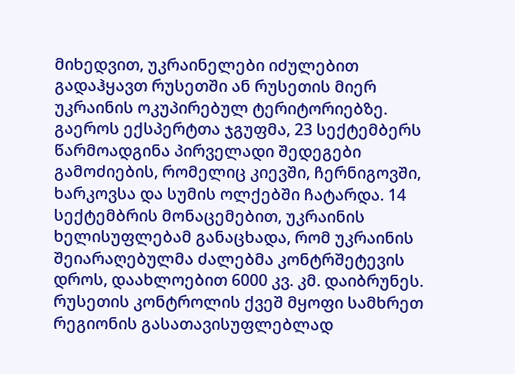მიხედვით, უკრაინელები იძულებით გადაჰყავთ რუსეთში ან რუსეთის მიერ უკრაინის ოკუპირებულ ტერიტორიებზე. გაეროს ექსპერტთა ჯგუფმა, 23 სექტემბერს წარმოადგინა პირველადი შედეგები გამოძიების, რომელიც კიევში, ჩერნიგოვში, ხარკოვსა და სუმის ოლქებში ჩატარდა. 14 სექტემბრის მონაცემებით, უკრაინის ხელისუფლებამ განაცხადა, რომ უკრაინის შეიარაღებულმა ძალებმა კონტრშეტევის დროს, დაახლოებით 6000 კვ. კმ. დაიბრუნეს. რუსეთის კონტროლის ქვეშ მყოფი სამხრეთ რეგიონის გასათავისუფლებლად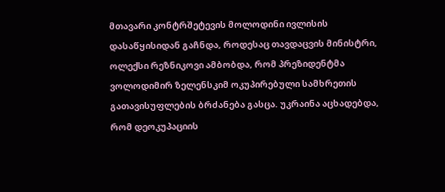მთავარი კონტრშეტევის მოლოდინი ივლისის დასაწყისიდან გაჩნდა, როდესაც თავდაცვის მინისტრი, ოლექსი რეზნიკოვი ამბობდა, რომ პრეზიდენტმა ვოლოდიმირ ზელენსკიმ ოკუპირებული სამხრეთის გათავისუფლების ბრძანება გასცა. უკრაინა აცხადებდა, რომ დეოკუპაციის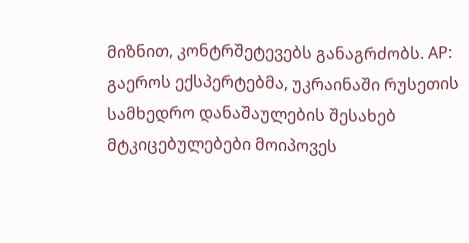მიზნით, კონტრშეტევებს განაგრძობს. AP: გაეროს ექსპერტებმა, უკრაინაში რუსეთის სამხედრო დანაშაულების შესახებ მტკიცებულებები მოიპოვეს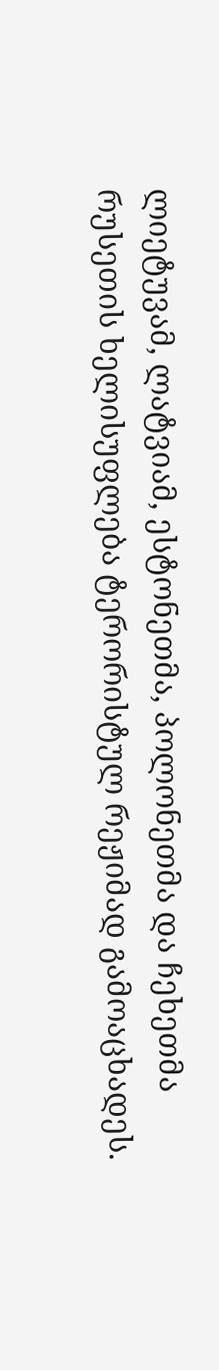ლიეტუვამ, ლატვიამ, ესტონეთმა, პოლონეთმა და ჩეხეთმა რუსეთის ხელისუფლება ტერორისტულ რეჟიმად გამოაცხადეს.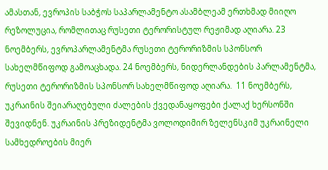ამასთან, ევროპის საბჭოს საპარლამენტო ასამბლეამ ერთხმად მიიღო რეზოლუცია, რომლითაც რუსეთი ტერორისტულ რეჟიმად აღიარა. 23 ნოემბერს, ევროპარლამენტმა რუსეთი ტერორიზმის სპონსორ სახელმწიფოდ გამოაცხადა. 24 ნოემბერს, ნიდერლანდების პარლამენტმა, რუსეთი ტერორიზმის სპონსორ სახელმწიფოდ აღიარა.  11 ნოემბერს, უკრაინის შეიარაღებული ძალების ქვედანაყოფები ქალაქ ხერსონში შევიდნენ. უკრაინის პრეზიდენტმა ვოლოდიმირ ზელენსკიმ უკრაინელი სამხედროების მიერ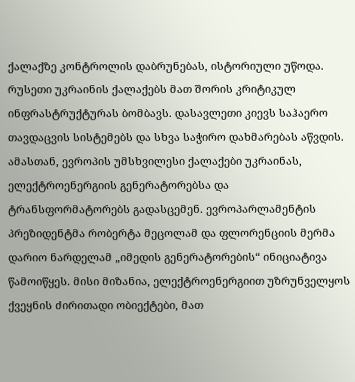ქალაქზე კონტროლის დაბრუნებას, ისტორიული უწოდა. რუსეთი უკრაინის ქალაქებს მათ შორის კრიტიკულ ინფრასტრუქტურას ბომბავს. დასავლეთი კიევს საჰაერო თავდაცვის სისტემებს და სხვა საჭირო დახმარებას აწვდის. ამასთან, ევროპის უმსხვილესი ქალაქები უკრაინას, ელექტროენერგიის გენერატორებსა და ტრანსფორმატორებს გადასცემენ. ევროპარლამენტის პრეზიდენტმა რობერტა მეცოლამ და ფლორენციის მერმა დარიო ნარდელამ „იმედის გენერატორების“ ინიციატივა წამოიწყეს. მისი მიზანია, ელექტროენერგიით უზრუნველყოს ქვეყნის ძირითადი ობიექტები, მათ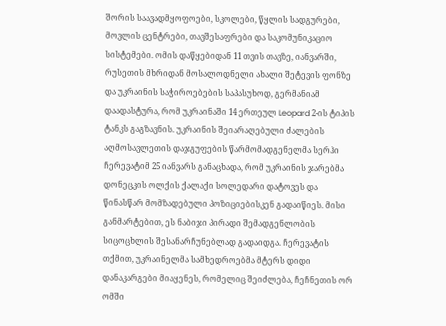შორის საავადმყოფოები, სკოლები, წყლის სადგურები, მოვლის ცენტრები, თავშესაფრები და საკომუნიკაციო სისტემები. ომის დაწყებიდან 11 თვის თავზე, იანვარში, რუსეთის მხრიდან მოსალოდნელი ახალი შეტევის ფონზე და უკრაინის საჭიროებების საპასუხოდ, გერმანიამ დაადასტურა, რომ უკრაინაში 14 ერთეულ Leopard 2-ის ტიპის ტანკს გაგზავნის. უკრაინის შეიარაღებული ძალების აღმოსავლეთის დაჯგუფების წარმომადგენელმა სერჰი ჩერევატიმ 25 იანვარს განაცხადა, რომ უკრაინის ჯარებმა დონეცკის ოლქის ქალაქი სოლედარი დატოვეს და წინასწარ მომზადებული პოზიციებისკენ გადაიწიეს. მისი განმარტებით, ეს ნაბიჯი პირადი შემადგენლობის სიცოცხლის შესანარჩუნებლად გადაიდგა. ჩერევატის თქმით, უკრაინელმა სამხედროებმა მტერს დიდი დანაკარგები მიაყენეს, რომელიც შეიძლება, ჩეჩნეთის ორ ომში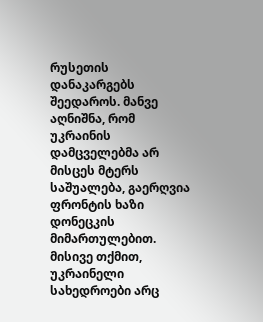რუსეთის დანაკარგებს შეედაროს. მანვე აღნიშნა, რომ უკრაინის დამცველებმა არ მისცეს მტერს საშუალება, გაერღვია ფრონტის ხაზი დონეცკის მიმართულებით. მისივე თქმით, უკრაინელი სახედროები არც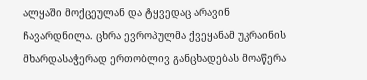ალყაში მოქცეულან და ტყვედაც არავინ ჩავარდნილა. ცხრა ევროპულმა ქვეყანამ უკრაინის მხარდასაჭერად ერთობლივ განცხადებას მოაწერა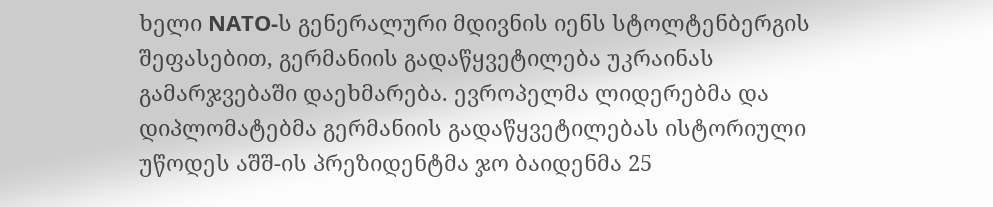ხელი NATO-ს გენერალური მდივნის იენს სტოლტენბერგის შეფასებით, გერმანიის გადაწყვეტილება უკრაინას გამარჯვებაში დაეხმარება. ევროპელმა ლიდერებმა და დიპლომატებმა გერმანიის გადაწყვეტილებას ისტორიული უწოდეს აშშ-ის პრეზიდენტმა ჯო ბაიდენმა 25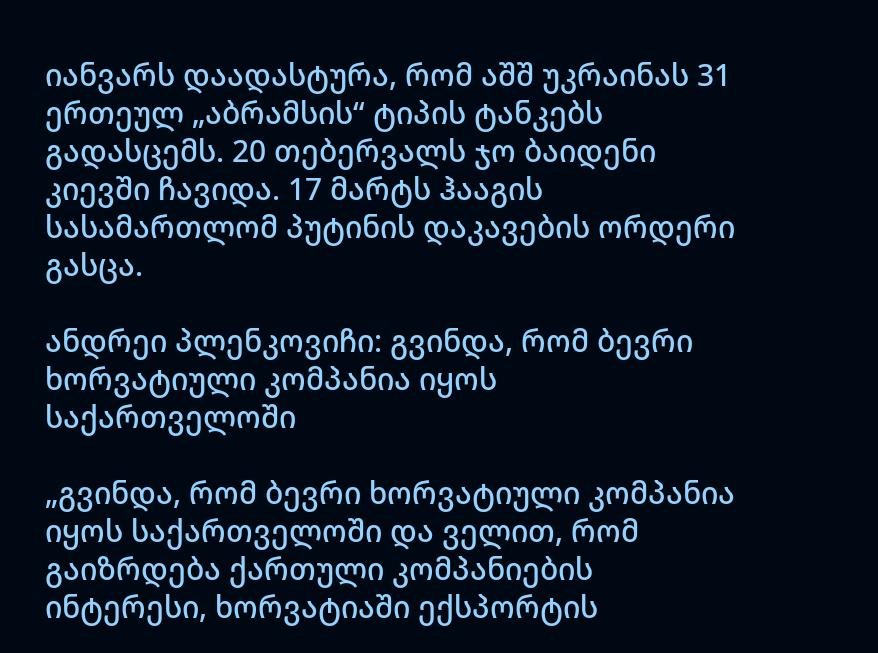იანვარს დაადასტურა, რომ აშშ უკრაინას 31 ერთეულ „აბრამსის“ ტიპის ტანკებს გადასცემს. 20 თებერვალს ჯო ბაიდენი კიევში ჩავიდა. 17 მარტს ჰააგის სასამართლომ პუტინის დაკავების ორდერი გასცა.

ანდრეი პლენკოვიჩი: გვინდა, რომ ბევრი ხორვატიული კომპანია იყოს საქართველოში

„გვინდა, რომ ბევრი ხორვატიული კომპანია იყოს საქართველოში და ველით, რომ გაიზრდება ქართული კომპანიების ინტერესი, ხორვატიაში ექსპორტის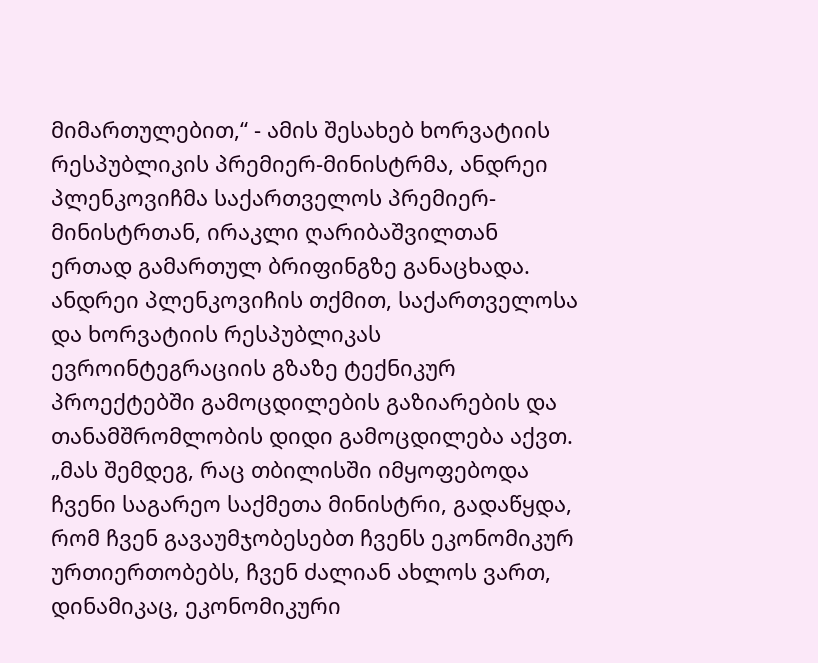მიმართულებით,“ - ამის შესახებ ხორვატიის რესპუბლიკის პრემიერ-მინისტრმა, ანდრეი პლენკოვიჩმა საქართველოს პრემიერ-მინისტრთან, ირაკლი ღარიბაშვილთან ერთად გამართულ ბრიფინგზე განაცხადა. ანდრეი პლენკოვიჩის თქმით, საქართველოსა და ხორვატიის რესპუბლიკას ევროინტეგრაციის გზაზე ტექნიკურ პროექტებში გამოცდილების გაზიარების და თანამშრომლობის დიდი გამოცდილება აქვთ. „მას შემდეგ, რაც თბილისში იმყოფებოდა ჩვენი საგარეო საქმეთა მინისტრი, გადაწყდა, რომ ჩვენ გავაუმჯობესებთ ჩვენს ეკონომიკურ ურთიერთობებს, ჩვენ ძალიან ახლოს ვართ, დინამიკაც, ეკონომიკური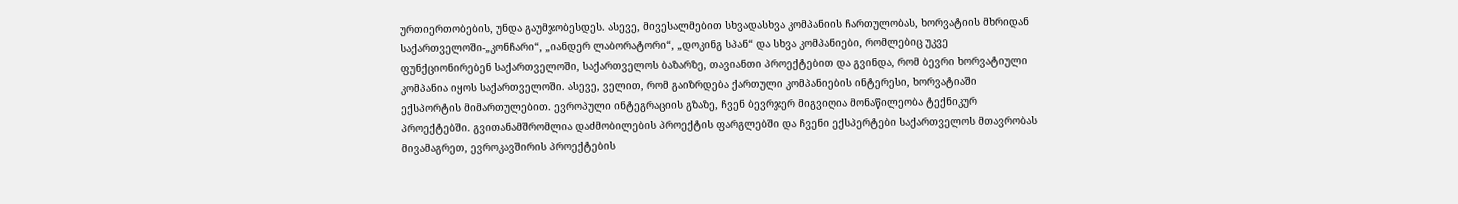ურთიერთობების, უნდა გაუმჯობესდეს. ასევე, მივესალმებით სხვადასხვა კომპანიის ჩართულობას, ხორვატიის მხრიდან საქართველოში-„კონჩარი“, „იანდერ ლაბორატორი“, „დოკინგ სპან“ და სხვა კომპანიები, რომლებიც უკვე ფუნქციონირებენ საქართველოში, საქართველოს ბაზარზე, თავიანთი პროექტებით და გვინდა, რომ ბევრი ხორვატიული კომპანია იყოს საქართველოში. ასევე, ველით, რომ გაიზრდება ქართული კომპანიების ინტერესი, ხორვატიაში ექსპორტის მიმართულებით. ევროპული ინტეგრაციის გზაზე, ჩვენ ბევრჯერ მიგვიღია მონაწილეობა ტექნიკურ პროექტებში. გვითანამშრომლია დაძმობილების პროექტის ფარგლებში და ჩვენი ექსპერტები საქართველოს მთავრობას მივამაგრეთ, ევროკავშირის პროექტების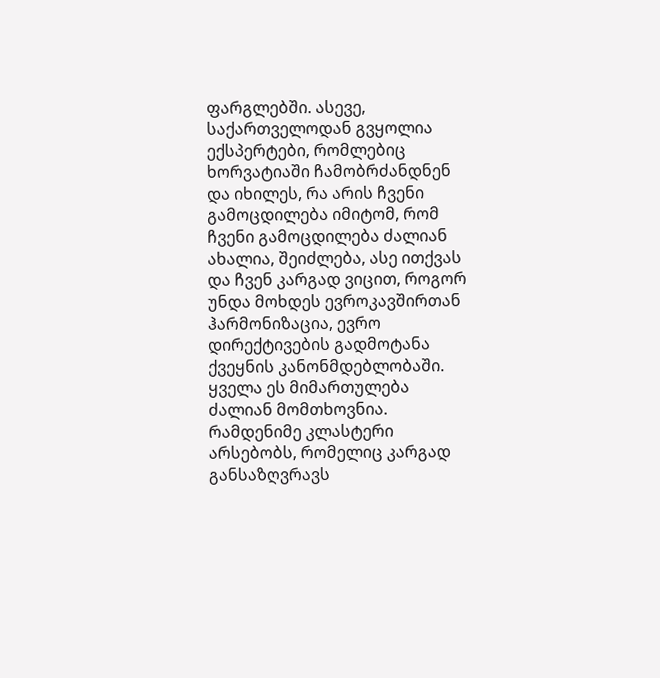ფარგლებში. ასევე, საქართველოდან გვყოლია ექსპერტები, რომლებიც ხორვატიაში ჩამობრძანდნენ და იხილეს, რა არის ჩვენი გამოცდილება იმიტომ, რომ ჩვენი გამოცდილება ძალიან ახალია, შეიძლება, ასე ითქვას და ჩვენ კარგად ვიცით, როგორ უნდა მოხდეს ევროკავშირთან ჰარმონიზაცია, ევრო დირექტივების გადმოტანა ქვეყნის კანონმდებლობაში. ყველა ეს მიმართულება ძალიან მომთხოვნია. რამდენიმე კლასტერი არსებობს, რომელიც კარგად განსაზღვრავს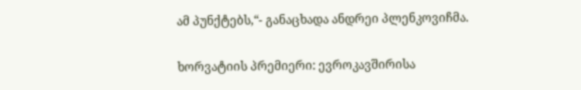ამ პუნქტებს,“- განაცხადა ანდრეი პლენკოვიჩმა.

ხორვატიის პრემიერი: ევროკავშირისა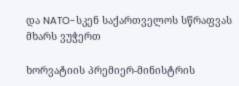და NATO-სკენ საქართველოს სწრაფვას მხარს ვუჭერთ

ხორვატიის პრემიერ-მინისტრის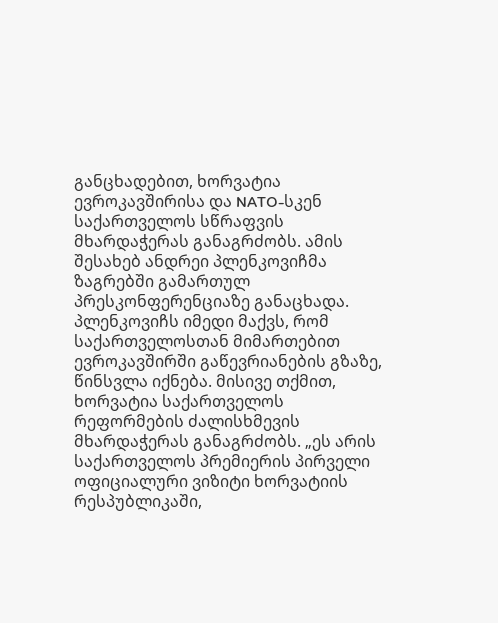განცხადებით, ხორვატია ევროკავშირისა და NATO-სკენ საქართველოს სწრაფვის მხარდაჭერას განაგრძობს. ამის შესახებ ანდრეი პლენკოვიჩმა ზაგრებში გამართულ პრესკონფერენციაზე განაცხადა. პლენკოვიჩს იმედი მაქვს, რომ საქართველოსთან მიმართებით ევროკავშირში გაწევრიანების გზაზე, წინსვლა იქნება. მისივე თქმით, ხორვატია საქართველოს რეფორმების ძალისხმევის მხარდაჭერას განაგრძობს. „ეს არის საქართველოს პრემიერის პირველი ოფიციალური ვიზიტი ხორვატიის რესპუბლიკაში,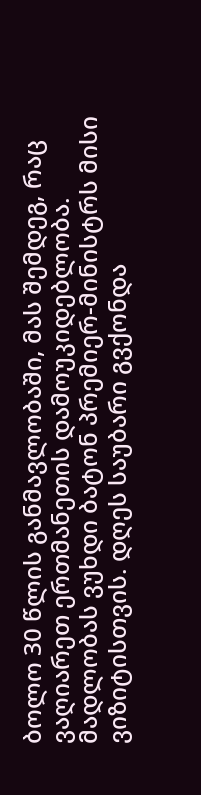ბოლო 30 წლის განმავლობაში, მას შემდეგ, რაც ვაღიარეთ ერთმანეთის დამოუკიდებლობა. მადლობას ვუხდი ბატონ პრემიერ-მინისტრს მისი ვიზიტისთვის. დღეს საუბარი გვქონდა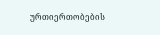ურთიერთობების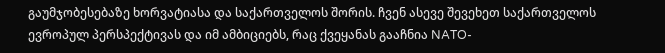გაუმჯობესებაზე ხორვატიასა და საქართველოს შორის. ჩვენ ასევე შევეხეთ საქართველოს ევროპულ პერსპექტივას და იმ ამბიციებს, რაც ქვეყანას გააჩნია NATO-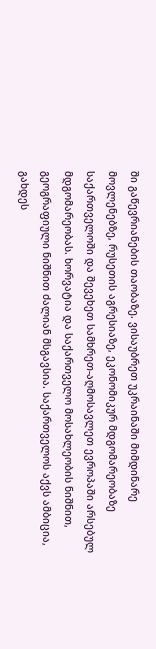ში გაწევრიანების თაობაზე. ვისაუბრეთ უკრაინაში მიმდინარე მოვლენებზე, რუსეთის აგრესიაზე, ეკონომიკურ მდგომარეობაზე საქართველოში და შევეხეთ სამხრეთ-აღმოსავლეთ ევროპაში არსებულ მდგომარეობას. ხორვატია და საქართველო მოსახლეობის ნიშნით, გეოგრაფიული ნიშნით ძალიან მსგავსია. საქართველოს აქვს ამბიცია, გახდეს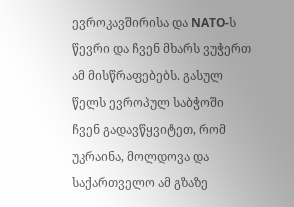ევროკავშირისა და NATO-ს წევრი და ჩვენ მხარს ვუჭერთ ამ მისწრაფებებს. გასულ წელს ევროპულ საბჭოში ჩვენ გადავწყვიტეთ, რომ უკრაინა, მოლდოვა და საქართველო ამ გზაზე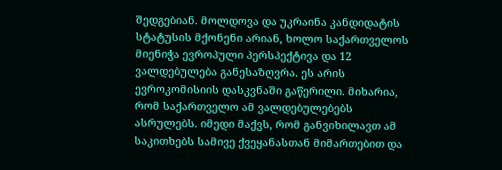შედგებიან. მოლდოვა და უკრაინა კანდიდატის სტატუსის მქონენი არიან, ხოლო საქართველოს მიენიჭა ევროპული პერსპექტივა და 12 ვალდებულება განესაზღვრა. ეს არის ევროკომისიის დასკვნაში გაწერილი. მიხარია, რომ საქართველო ამ ვალდებულებებს ასრულებს. იმედი მაქვს, რომ განვიხილავთ ამ საკითხებს სამივე ქვეყანასთან მიმართებით და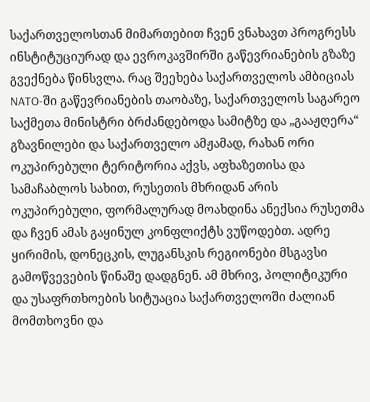საქართველოსთან მიმართებით ჩვენ ვნახავთ პროგრესს ინსტიტუციურად და ევროკავშირში გაწევრიანების გზაზე გვექნება წინსვლა. რაც შეეხება საქართველოს ამბიციას NATO-ში გაწევრიანების თაობაზე, საქართველოს საგარეო საქმეთა მინისტრი ბრძანდებოდა სამიტზე და „გააჟღერა“ გზავნილები და საქართველო ამჟამად, რახან ორი ოკუპირებული ტერიტორია აქვს, აფხაზეთისა და სამაჩაბლოს სახით, რუსეთის მხრიდან არის ოკუპირებული, ფორმალურად მოახდინა ანექსია რუსეთმა და ჩვენ ამას გაყინულ კონფლიქტს ვუწოდებთ. ადრე ყირიმის, დონეცკის, ლუგანსკის რეგიონები მსგავსი გამოწვევების წინაშე დადგნენ. ამ მხრივ, პოლიტიკური და უსაფრთხოების სიტუაცია საქართველოში ძალიან მომთხოვნი და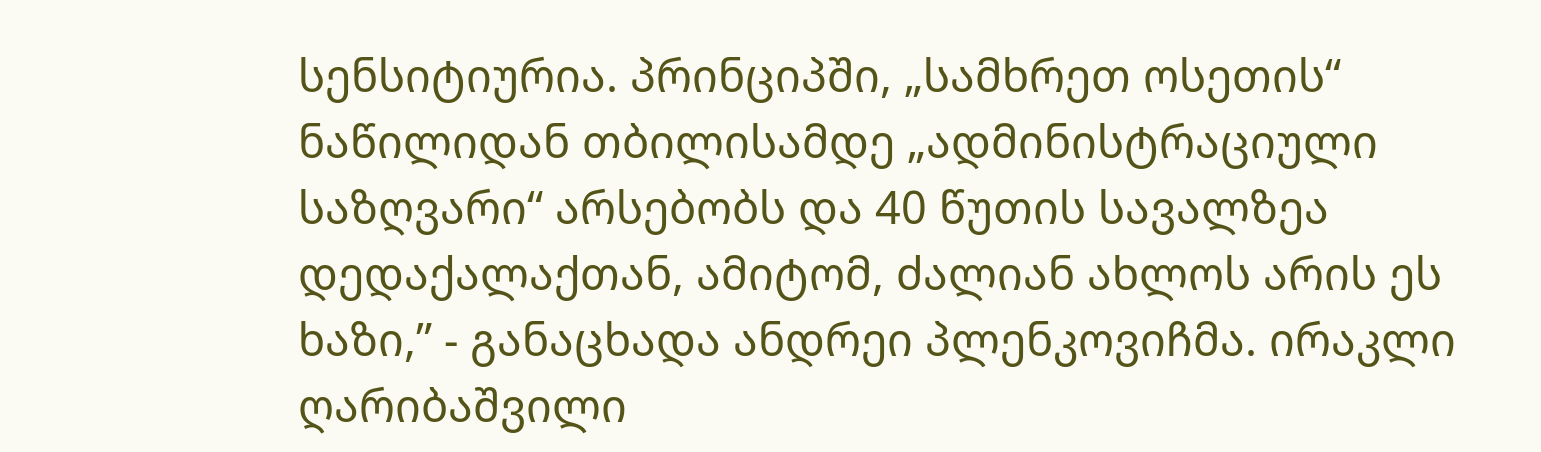სენსიტიურია. პრინციპში, „სამხრეთ ოსეთის“ ნაწილიდან თბილისამდე „ადმინისტრაციული საზღვარი“ არსებობს და 40 წუთის სავალზეა დედაქალაქთან, ამიტომ, ძალიან ახლოს არის ეს ხაზი,” - განაცხადა ანდრეი პლენკოვიჩმა. ირაკლი ღარიბაშვილი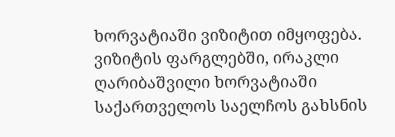ხორვატიაში ვიზიტით იმყოფება. ვიზიტის ფარგლებში, ირაკლი ღარიბაშვილი ხორვატიაში საქართველოს საელჩოს გახსნის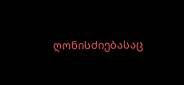ღონისძიებასაც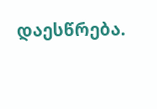დაესწრება.